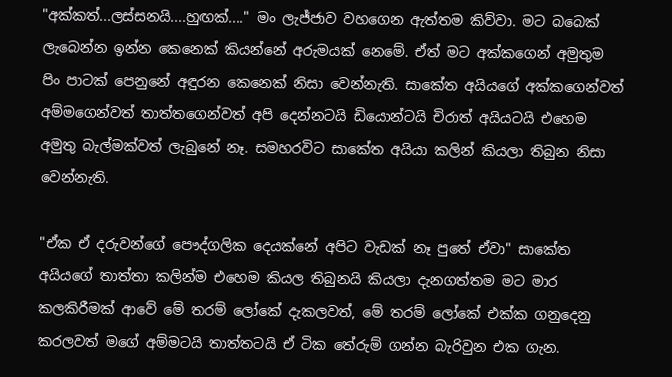"අක්කත්...ලස්සනයි....හුඟක්...." මං ලැජ්ජාව වහගෙන ඇත්තම කිව්වා. මට බබෙක් ලැබෙන්න ඉන්න කෙනෙක් කියන්නේ අරුමයක් නෙමේ. ඒත් මට අක්කගෙන් අමුතුම පිං පාටක් පෙනුනේ අඳුරන කෙනෙක් නිසා වෙන්නැති. සාකේත අයියගේ අක්කගෙන්වත් අම්මගෙන්වත් තාත්තගෙන්වත් අපි දෙන්නටයි ඩියොන්ටයි චිරාත් අයියටයි එහෙම අමුතු බැල්මක්වත් ලැබුනේ නෑ. සමහරවිට සාකේත අයියා කලින් කියලා තිබුන නිසා වෙන්නැති.

"ඒක ඒ දරුවන්ගේ පෞද්ගලික දෙයක්නේ අපිට වැඩක් නෑ පුතේ ඒවා" සාකේත අයියගේ තාත්තා කලින්ම එහෙම කියල තිබුනයි කියලා දැනගත්තම මට මාර කලකිරීමක් ආවේ මේ තරම් ලෝකේ දැකලවත්, මේ තරම් ලෝකේ එක්ක ගනුදෙනු කරලවත් මගේ අම්මටයි තාත්තටයි ඒ ටික තේරුම් ගන්න බැරිවුන එක ගැන.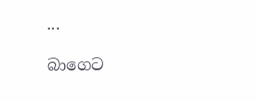...

බාගෙට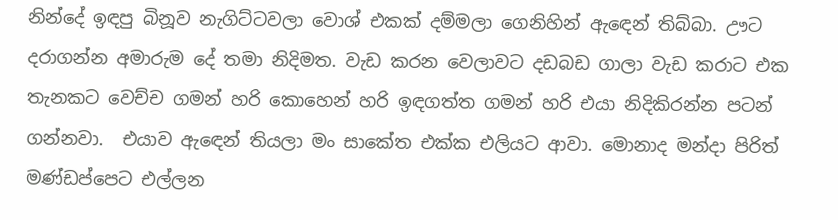නින්දේ ඉඳපු බිනූව නැගිට්ටවලා වොශ් එකක් දම්මලා ගෙනිහින් ඇඳෙන් තිබ්බා. ඌට දරාගන්න අමාරුම දේ තමා නිදිමත. වැඩ කරන වෙලාවට දඩබඩ ගාලා වැඩ කරාට එක තැනකට වෙච්ච ගමන් හරි කොහෙන් හරි ඉඳගත්ත ගමන් හරි එයා නිදිකිරන්න පටන් ගන්නවා.  එයාව ඇඳෙන් තියලා මං සාකේත එක්ක එලියට ආවා. මොනාද මන්දා පිරිත් මණ්ඩප්පෙට එල්ලන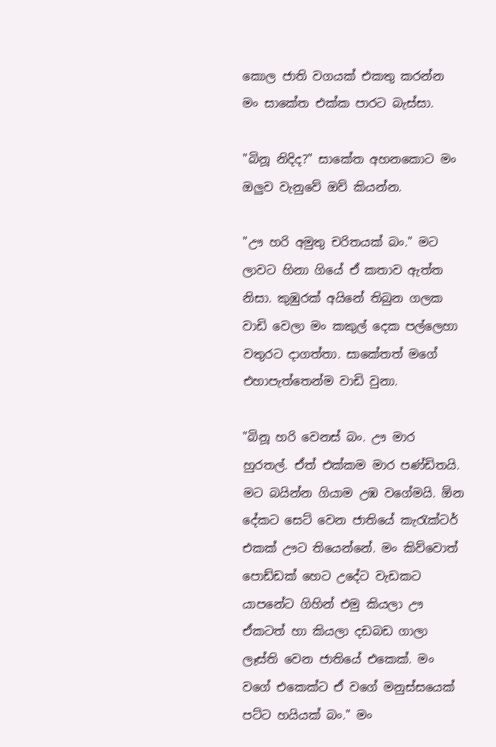කොල ජාති වගයක් එකතු කරන්න මං සාකේත එක්ක පාරට බැස්සා.

"බිනූ නිදිද?" සාකේත අහනකොට මං ඔලුව වැනුවේ ඔව් කියන්න.

"ඌ හරි අමුතු චරිතයක් බං." මට ලාවට හිනා ගියේ ඒ කතාව ඇත්ත නිසා. කුඹුරක් අයිනේ තිබුන ගලක වාඩි වෙලා මං කකුල් දෙක පල්ලෙහා වතුරට දාගත්තා. සාකේතත් මගේ එහාපැත්තෙන්ම වාඩි වුනා.

"බිනූ හරි වෙනස් බං. ඌ මාර හුරතල්. ඒත් එක්කම මාර පණ්ඩිතයි. මට බයින්න ගියාම උඹ වගේමයි. ඕන දේකට සෙට් වෙන ජාතියේ කැරැක්ටර් එකක් ඌට තියෙන්නේ. මං කිව්වොත් පොඩ්ඩක් හෙට උදේට වැඩකට යාපනේට ගිහින් එමු කියලා ඌ ඒකටත් හා කියලා දඩබඩ ගාලා ලෑස්ති වෙන ජාතියේ එකෙක්. මං වගේ එකෙක්ට ඒ වගේ මනුස්සයෙක් පට්ට හයියක් බං." මං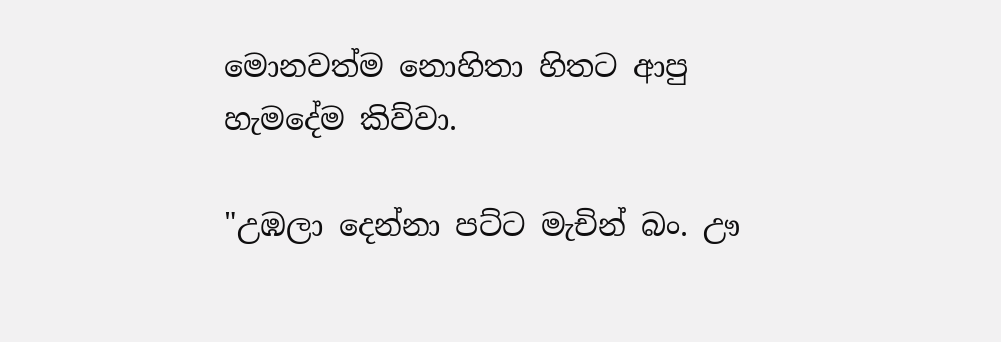මොනවත්ම නොහිතා හිතට ආපු හැමදේම කිව්වා.

"උඹලා දෙන්නා පට්ට මැචින් බං. ඌ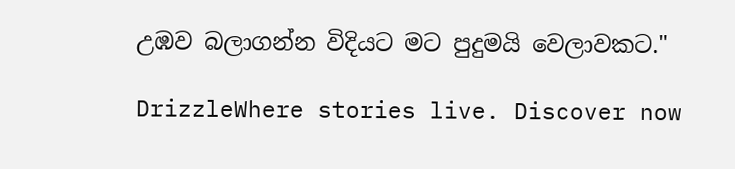උඹව බලාගන්න විදියට මට පුදුමයි වෙලාවකට."

DrizzleWhere stories live. Discover now